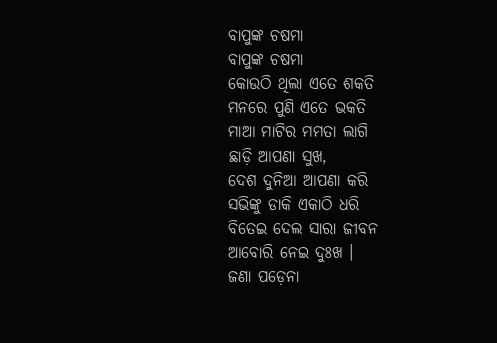ବାପୁଙ୍କ ଚଷମା
ବାପୁଙ୍କ ଚଷମା
କୋଉଠି ଥିଲା ଏତେ ଶକତି
ମନରେ ପୁଣି ଏତେ ଭକତି
ମାଆ ମାଟିର ମମତା ଲାଗି
ଛାଡ଼ି ଆପଣା ସୁଖ,
ଦେଶ ଦୁନିଆ ଆପଣା କରି
ସଭିଙ୍କୁ ଡାକି ଏକାଠି ଧରି
ବିତେଇ ଦେଲ ସାରା ଜୀବନ
ଆବୋରି ନେଇ ଦୁଃଖ ।
ଜଣା ପଡ଼େନା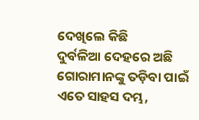ଦେଖିଲେ କିଛି
ଦୁର୍ବଳିଆ ଦେହରେ ଅଛି
ଗୋରାମାନଙ୍କୁ ତଡ଼ିବା ପାଇଁ
ଏତେ ସାହସ ଦମ୍ଭ,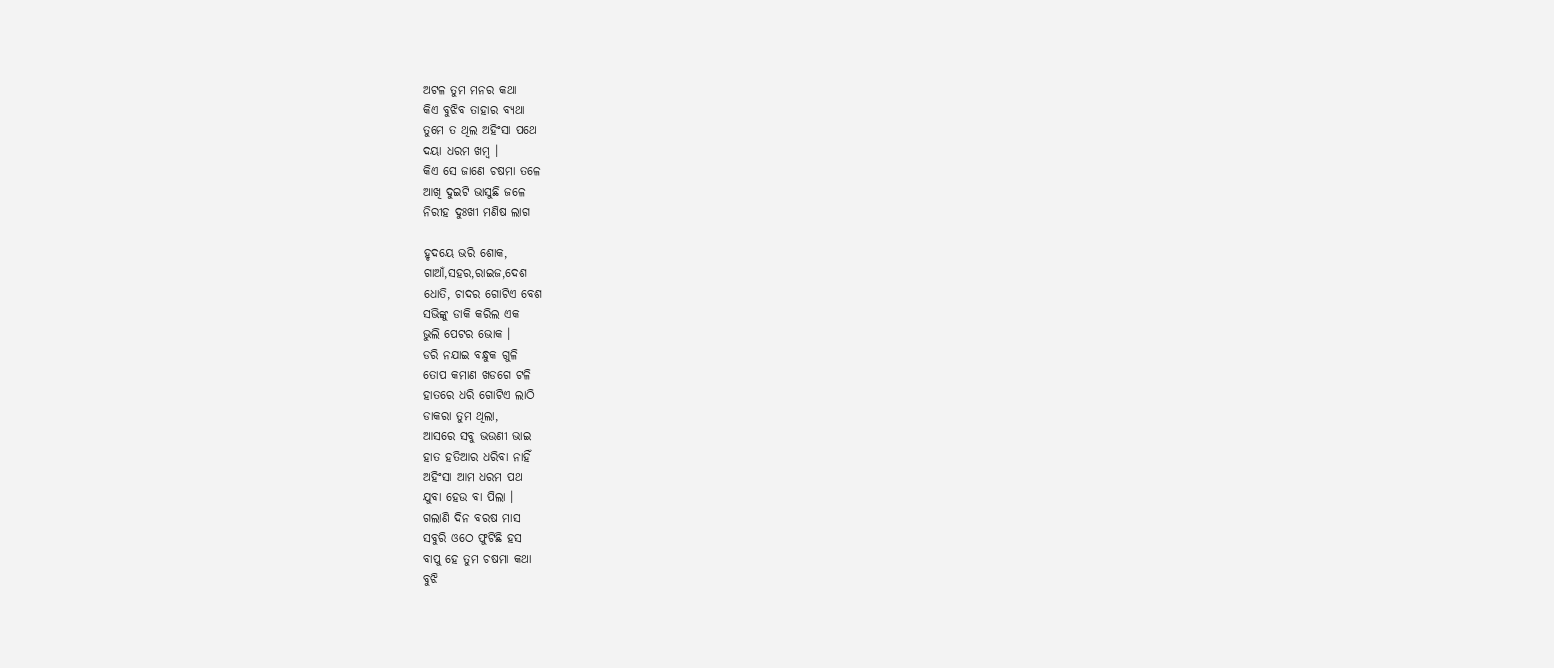ଅଟଳ ତୁମ ମନର କଥା
କିଏ ବୁଝିବ ତାହାର ବ୍ୟଥା
ତୁମେ ତ ଥିଲ ଅହିଂସା ପଥେ
ଦୟା ଧରମ ଖମ୍ବ ।
କିଏ ସେ ଜାଣେ ଚଷମା ତଳେ
ଆଖି ଦୁଇଟି ଭାସୁଛି ଜଳେ
ନିରୀହ ଦୁଃଖୀ ମଣିଷ ଲାଗ

ହୃଦୟେ ଭରି ଶୋକ,
ଗାଆଁ,ସହର,ରାଇଜ,ଦେଶ
ଧୋତି, ଚାଦର ଗୋଟିଏ ବେଶ
ସଭିଙ୍କୁ ଡାକି କରିଲ ଏକ
ଭୁଲି ପେଟର ଭୋକ ।
ଡରି ନଯାଇ ବନ୍ଧୁକ ଗୁଳି
ତୋପ କମାଣ ଖଡଗେ ଟଳି
ହାତରେ ଧରି ଗୋଟିଏ ଲାଠି
ଡାକରା ତୁମ ଥିଲା,
ଆସରେ ସବୁ ଭଉଣୀ ଭାଇ
ହାତ ହତିଆର ଧରିବା ନାହିଁ
ଅହିଂସା ଆମ ଧରମ ପଥ
ଯୁବା ହେଉ ବା ପିଲା ।
ଗଲାଣି ଦିନ ବରଷ ମାସ
ସବୁରି ଓଠେ ଫୁଟିଛି ହସ
ବାପୁ ହେ ତୁମ ଚଷମା କଥା
ବୁଝି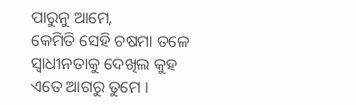ପାରୁନୁ ଆମେ,
କେମିତି ସେହି ଚଷମା ତଳେ
ସ୍ୱାଧୀନତାକୁ ଦେଖିଲ କୁହ
ଏତେ ଆଗରୁ ତୁମେ ।